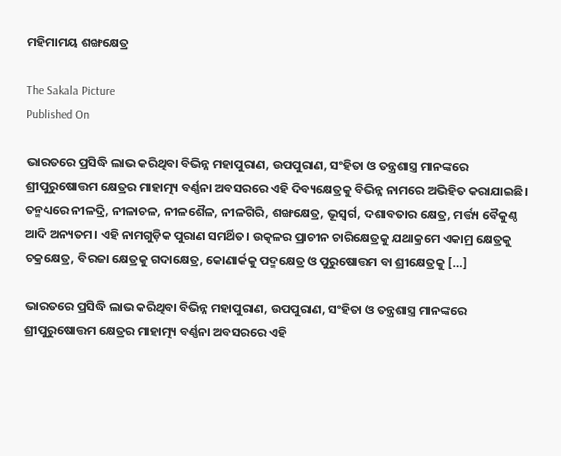ମହିମାମୟ ଶଙ୍ଖକ୍ଷେତ୍ର

The Sakala Picture
Published On

ଭାରତରେ ପ୍ରସିଦ୍ଧି ଲାଭ କରିଥିବା ବିଭିନ୍ନ ମହାପୁରାଣ, ଉପପୁରାଣ, ସଂହିତା ଓ ତନ୍ତ୍ରଶାସ୍ତ୍ର ମାନଙ୍କରେ ଶ୍ରୀପୁରୁଷୋତ୍ତମ କ୍ଷେତ୍ରର ମାହାତ୍ମ୍ୟ ବର୍ଣ୍ଣନା ଅବସରରେ ଏହି ଦିବ୍ୟକ୍ଷେତ୍ରକୁ ବିଭିନ୍ନ ନାମରେ ଅଭିହିତ କରାଯାଇଛି। ତନ୍ମଧ୍ୟରେ ନୀଳଦ୍ରି, ନୀଳାଚଳ, ନୀଳଶୈଳ, ନୀଳଗିରି, ଶଙ୍ଖକ୍ଷେତ୍ର, ଭୂସ୍ୱର୍ଗ, ଦଶାବତାର କ୍ଷେତ୍ର, ମର୍ତ୍ତ୍ୟ ବୈକୁଣ୍ଠ ଆଦି ଅନ୍ୟତମ। ଏହି ନାମଗୁଡ଼ିକ ପୁରାଣ ସମର୍ଥିତ। ଉତ୍କଳର ପ୍ରାଚୀନ ଚାରିକ୍ଷେତ୍ରକୁ ଯଥାକ୍ରମେ ଏକାମ୍ର କ୍ଷେତ୍ରକୁ ଚକ୍ରକ୍ଷେତ୍ର, ବିରଜା କ୍ଷେତ୍ରକୁ ଗଦାକ୍ଷେତ୍ର, କୋଣାର୍କକୁ ପଦ୍ମକ୍ଷେତ୍ର ଓ ପୁରୁଷୋତ୍ତମ ବା ଶ୍ରୀକ୍ଷେତ୍ରକୁ […]

ଭାରତରେ ପ୍ରସିଦ୍ଧି ଲାଭ କରିଥିବା ବିଭିନ୍ନ ମହାପୁରାଣ, ଉପପୁରାଣ, ସଂହିତା ଓ ତନ୍ତ୍ରଶାସ୍ତ୍ର ମାନଙ୍କରେ ଶ୍ରୀପୁରୁଷୋତ୍ତମ କ୍ଷେତ୍ରର ମାହାତ୍ମ୍ୟ ବର୍ଣ୍ଣନା ଅବସରରେ ଏହି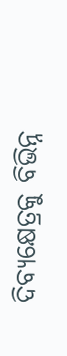ଦିବ୍ୟକ୍ଷେତ୍ରକୁ ବିଭିନ୍ନ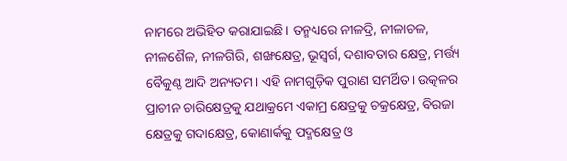ନାମରେ ଅଭିହିତ କରାଯାଇଛି। ତନ୍ମଧ୍ୟରେ ନୀଳଦ୍ରି, ନୀଳାଚଳ, ନୀଳଶୈଳ, ନୀଳଗିରି, ଶଙ୍ଖକ୍ଷେତ୍ର, ଭୂସ୍ୱର୍ଗ, ଦଶାବତାର କ୍ଷେତ୍ର, ମର୍ତ୍ତ୍ୟ ବୈକୁଣ୍ଠ ଆଦି ଅନ୍ୟତମ। ଏହି ନାମଗୁଡ଼ିକ ପୁରାଣ ସମର୍ଥିତ। ଉତ୍କଳର ପ୍ରାଚୀନ ଚାରିକ୍ଷେତ୍ରକୁ ଯଥାକ୍ରମେ ଏକାମ୍ର କ୍ଷେତ୍ରକୁ ଚକ୍ରକ୍ଷେତ୍ର, ବିରଜା କ୍ଷେତ୍ରକୁ ଗଦାକ୍ଷେତ୍ର, କୋଣାର୍କକୁ ପଦ୍ମକ୍ଷେତ୍ର ଓ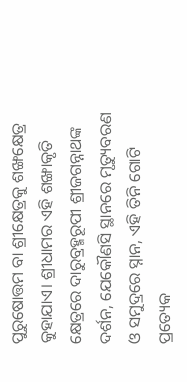ପୁରୁଷୋତ୍ତମ ବା ଶ୍ରୀକ୍ଷେତ୍ରକୁ ଶଙ୍ଖକ୍ଷେତ୍ର କୁହାଯାଏ। ଶ୍ରୀଧାମର ଏହି ଶଙ୍ଖାକୃତି କ୍ଷେତ୍ରରେ ଦାରୁବ୍ରହ୍ମରୂପୀ ଶ୍ରୀଜଗନ୍ନାଥଙ୍କ ଦର୍ଶନ, ଯେକୌଣସି ସ୍ଥାନରେ ମୃତ୍ୟୁବରଣ ଓ ସମୁଦ୍ରରେ ସ୍ନାନ, ଏହି ତିନି ଗୋଟି ପ୍ରତ୍ୟେକ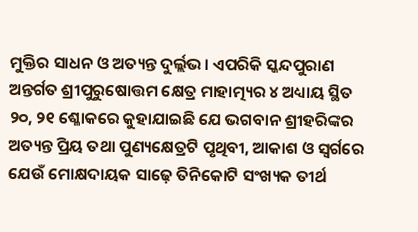ମୁକ୍ତିର ସାଧନ ଓ ଅତ୍ୟନ୍ତ ଦୁର୍ଲ୍ଲଭ। ଏପରିକି ସ୍କନ୍ଦପୁରାଣ ଅନ୍ତର୍ଗତ ଶ୍ରୀପୁରୁଷୋତ୍ତମ କ୍ଷେତ୍ର ମାହାତ୍ମ୍ୟର ୪ ଅଧ୍ୟାୟ ସ୍ଥିତ ୨୦, ୨୧ ଶ୍ଳୋକରେ କୁହାଯାଇଛି ଯେ ଭଗବାନ ଶ୍ରୀହରିଙ୍କର ଅତ୍ୟନ୍ତ ପ୍ରିୟ ତଥା ପୁଣ୍ୟକ୍ଷେତ୍ରଟି ପୃଥିବୀ, ଆକାଶ ଓ ସ୍ୱର୍ଗରେ ଯେଉଁ ମୋକ୍ଷଦାୟକ ସାଢ଼େ ତିନିକୋଟି ସଂଖ୍ୟକ ତୀର୍ଥ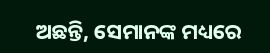ଅଛନ୍ତି, ସେମାନଙ୍କ ମଧ୍ୟରେ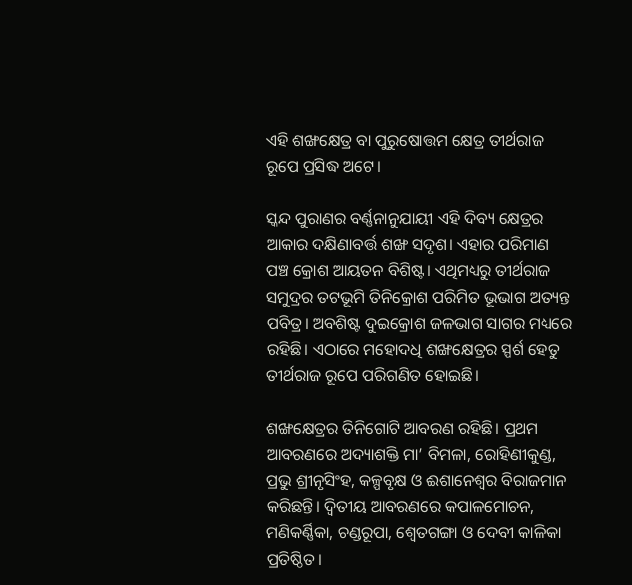ଏହି ଶଙ୍ଖକ୍ଷେତ୍ର ବା ପୁରୁଷୋତ୍ତମ କ୍ଷେତ୍ର ତୀର୍ଥରାଜ ରୂପେ ପ୍ରସିଦ୍ଧ ଅଟେ।

ସ୍କନ୍ଦ ପୁରାଣର ବର୍ଣ୍ଣନାନୁଯାୟୀ ଏହି ଦିବ୍ୟ କ୍ଷେତ୍ରର ଆକାର ଦକ୍ଷିଣାବର୍ତ୍ତ ଶଙ୍ଖ ସଦୃଶ। ଏହାର ପରିମାଣ ପଞ୍ଚ କ୍ରୋଶ ଆୟତନ ବିଶିଷ୍ଟ। ଏଥିମଧ୍ୟରୁ ତୀର୍ଥରାଜ ସମୁଦ୍ରର ତଟଭୂମି ତିନିକ୍ରୋଶ ପରିମିତ ଭୂଭାଗ ଅତ୍ୟନ୍ତ ପବିତ୍ର। ଅବଶିଷ୍ଟ ଦୁଇକ୍ରୋଶ ଜଳଭାଗ ସାଗର ମଧ୍ୟରେ ରହିଛି। ଏଠାରେ ମହୋଦଧି ଶଙ୍ଖକ୍ଷେତ୍ରର ସ୍ପର୍ଶ ହେତୁ ତୀର୍ଥରାଜ ରୂପେ ପରିଗଣିତ ହୋଇଛି।

ଶଙ୍ଖକ୍ଷେତ୍ରର ତିନିଗୋଟି ଆବରଣ ରହିଛି। ପ୍ରଥମ ଆବରଣରେ ଅଦ୍ୟାଶକ୍ତି ମା’ ବିମଳା, ରୋହିଣୀକୁଣ୍ଡ, ପ୍ରଭୁ ଶ୍ରୀନୃସିଂହ, କଳ୍ପବୃକ୍ଷ ଓ ଈଶାନେଶ୍ୱର ବିରାଜମାନ କରିଛନ୍ତି। ଦ୍ୱିତୀୟ ଆବରଣରେ କପାଳମୋଚନ, ମଣିକର୍ଣ୍ଣିକା, ଚଣ୍ଡରୂପା, ଶ୍ୱେତଗଙ୍ଗା ଓ ଦେବୀ କାଳିକା ପ୍ରତିଷ୍ଠିତ।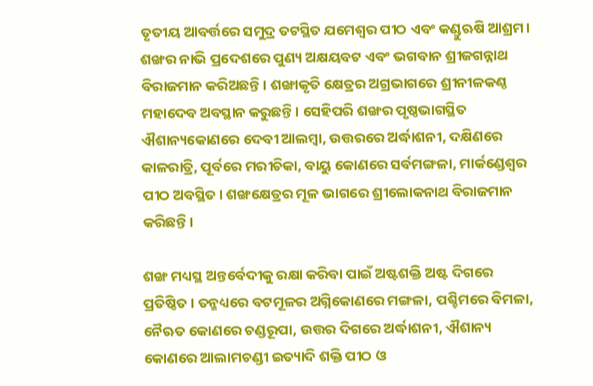ତୃତୀୟ ଆବର୍ତ୍ତରେ ସମୁଦ୍ର ତଟସ୍ଥିତ ଯମେଶ୍ୱର ପୀଠ ଏବଂ କଣ୍ଡୁଋଷି ଆଶ୍ରମ। ଶଙ୍ଖର ନାଭି ପ୍ରଦେଶରେ ପୁଣ୍ୟ ଅକ୍ଷୟବଟ ଏବଂ ଭଗବାନ ଶ୍ରୀଜଗନ୍ନାଥ ବିରାଜମାନ କରିଅଛନ୍ତି। ଶଙ୍ଖାକୃତି କ୍ଷେତ୍ରର ଅଗ୍ରଭାଗରେ ଶ୍ରୀନୀଳକଣ୍ଠ ମହାଦେବ ଅବସ୍ଥାନ କରୁଛନ୍ତି। ସେହିପରି ଶଙ୍ଖର ପୃଷ୍ଠଭାଗସ୍ଥିତ ଐଶାନ୍ୟକୋଣରେ ଦେବୀ ଆଲମ୍ବା, ଉତ୍ତରରେ ଅର୍ଦ୍ଧାଶନୀ, ଦକ୍ଷିଣରେ କାଳରାତ୍ରି, ପୂର୍ବରେ ମରୀଚିକା, ବାୟୁ କୋଣରେ ସର୍ବମଙ୍ଗଳା, ମାର୍କଣ୍ଡେଶ୍ୱର ପୀଠ ଅବସ୍ଥିତ। ଶଙ୍ଖକ୍ଷେତ୍ରର ମୂଳ ଭାଗରେ ଶ୍ରୀଲୋକନାଥ ବିରାଜମାନ କରିଛନ୍ତି।

ଶଙ୍ଖ ମଧ୍ୟସ୍ଥ ଅନ୍ତର୍ବେଦୀକୁ ରକ୍ଷା କରିବା ପାଇଁ ଅଷ୍ଟଶକ୍ତି ଅଷ୍ଟ ଦିଗରେ ପ୍ରତିଷ୍ଠିତ। ତନ୍ମଧ୍ୟରେ ବଟମୂଳର ଅଗ୍ନିକୋଣରେ ମଙ୍ଗଳା, ପଶ୍ଚିମରେ ବିମଳା, ନୈଋତ କୋଣରେ ଚଣ୍ଡରୂପା, ଉତ୍ତର ଦିଗରେ ଅର୍ଦ୍ଧାଶନୀ, ଐଶାନ୍ୟ କୋଣରେ ଆଲାମଚଣ୍ଡୀ ଇତ୍ୟାଦି ଶକ୍ତି ପୀଠ ଓ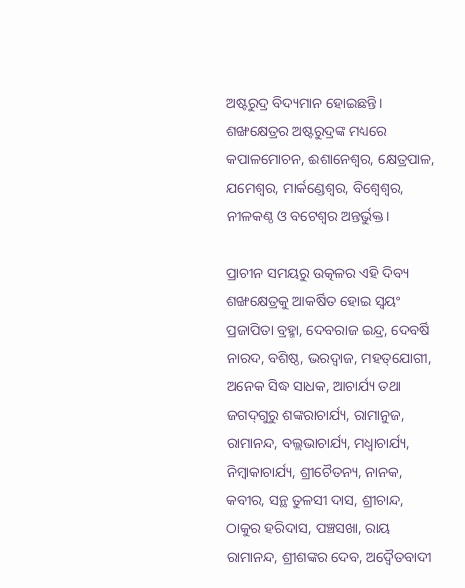ଅଷ୍ଟରୁଦ୍ର ବିଦ୍ୟମାନ ହୋଇଛନ୍ତି। ଶଙ୍ଖକ୍ଷେତ୍ରର ଅଷ୍ଟରୁଦ୍ରଙ୍କ ମଧ୍ୟରେ କପାଳମୋଚନ, ଈଶାନେଶ୍ୱର, କ୍ଷେତ୍ରପାଳ, ଯମେଶ୍ୱର, ମାର୍କଣ୍ଡେଶ୍ୱର, ବିଶ୍ୱେଶ୍ୱର, ନୀଳକଣ୍ଠ ଓ ବଟେଶ୍ୱର ଅନ୍ତର୍ଭୁକ୍ତ।

ପ୍ରାଚୀନ ସମୟରୁ ଉତ୍କଳର ଏହି ଦିବ୍ୟ ଶଙ୍ଖକ୍ଷେତ୍ରକୁ ଆକର୍ଷିତ ହୋଇ ସ୍ୱୟଂ ପ୍ରଜାପିତା ବ୍ରହ୍ମା, ଦେବରାଜ ଇନ୍ଦ୍ର, ଦେବର୍ଷି ନାରଦ, ବଶିଷ୍ଠ, ଭରଦ୍ୱାଜ, ମହତ୍‌‌ଯୋଗୀ, ଅନେକ ସିଦ୍ଧ ସାଧକ, ଆଚାର୍ଯ୍ୟ ତଥା ଜଗଦ୍‌‌ଗୁରୁ ଶଙ୍କରାଚାର୍ଯ୍ୟ, ରାମାନୁଜ, ରାମାନନ୍ଦ, ବଲ୍ଲଭାଚାର୍ଯ୍ୟ, ମଧ୍ୱାଚାର୍ଯ୍ୟ, ନିମ୍ବାକାଚାର୍ଯ୍ୟ, ଶ୍ରୀଚୈତନ୍ୟ, ନାନକ, କବୀର, ସନ୍ଥ ତୁଳସୀ ଦାସ, ଶ୍ରୀଚାନ୍ଦ, ଠାକୁର ହରିଦାସ, ପଞ୍ଚସଖା, ରାୟ ରାମାନନ୍ଦ, ଶ୍ରୀଶଙ୍କର ଦେବ, ଅଦ୍ୱୈତବାଦୀ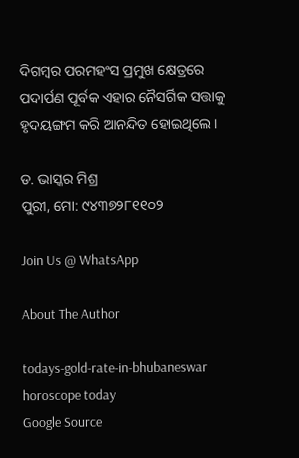ଦିଗମ୍ବର ପରମହଂସ ପ୍ରମୁଖ କ୍ଷେତ୍ରରେ ପଦାର୍ପଣ ପୂର୍ବକ ଏହାର ନୈସର୍ଗିକ ସତ୍ତାକୁ ହୃଦୟଙ୍ଗମ କରି ଆନନ୍ଦିତ ହୋଇଥିଲେ।

ଡ. ଭାସ୍କର ମିଶ୍ର
ପୁରୀ, ମୋ: ୯୪୩୭୨୮୧୧୦୨

Join Us @ WhatsApp

About The Author

todays-gold-rate-in-bhubaneswar
horoscope today
Google Source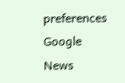preferences
Google News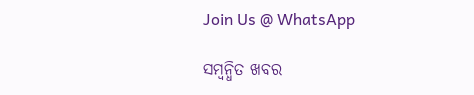Join Us @ WhatsApp

ସମ୍ବନ୍ଧିତ ଖବର